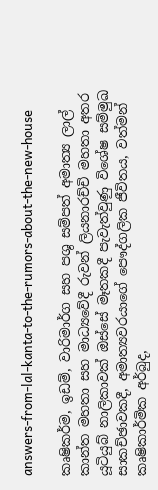answers-from-lal-kanta-to-the-rumors-about-the-new-house

කෘෂිකර්ම, ඉඩම්, වාරිමාර්ග සහ පශු සම්පත් අමාත්‍ය ලාල් කාන්ත මහතා සහ මාධ්‍යවේදී රුවන් ලියනාරච්චි මහතා අතර යූටියුබ් නාලිකාවක් ඔස්සේ මෑතකදී පැවැත්වුණු විශේෂ සම්මුඛ සාකච්ඡාවකදී, අමාත්‍යවරයාගේ පෞද්ගලික ජීවිතය, වත්මන් කෘෂිකාර්මික අර්බුද,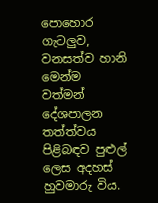පොහොර ගැටලුව, වනසත්ව හානි මෙන්ම වත්මන් දේශපාලන තත්ත්වය පිළිබඳව පුළුල් ලෙස අදහස් හුවමාරු විය.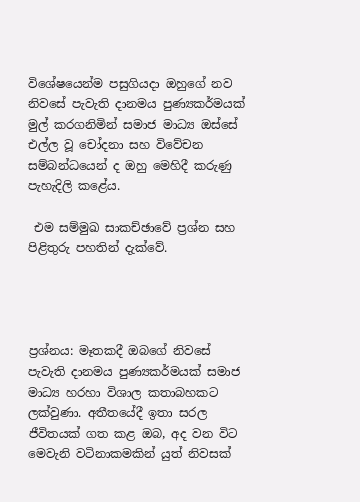විශේෂයෙන්ම පසුගියදා ඔහුගේ නව නිවසේ පැවැති දානමය පුණ්‍යකර්මයක් මුල් කරගනිමින් සමාජ මාධ්‍ය ඔස්සේ එල්ල වූ චෝදනා සහ විවේචන සම්බන්ධයෙන් ද ඔහු මෙහිදී කරුණු පැහැදිලි කළේය.

 එම සම්මුඛ සාකච්ඡාවේ ප්‍රශ්න සහ පිළිතුරු පහතින් දැක්වේ.




ප්‍රශ්නය: මෑතකදී ඔබගේ නිවසේ පැවැති දානමය පුණ්‍යකර්මයක් සමාජ මාධ්‍ය හරහා විශාල කතාබහකට ලක්වුණා. අතීතයේදී ඉතා සරල ජීවිතයක් ගත කළ ඔබ, අද වන විට මෙවැනි වටිනාකමකින් යුත් නිවසක්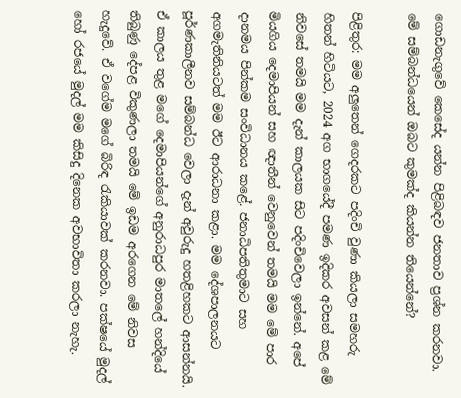ගොඩනැගුවේ කෙසේද යන්න පිළිබඳව ජනතාව ප්‍රශ්න කරනවා. මේ සම්බන්ධයෙන් ඔබට කුමක්ද කියන්න තියෙන්නේ?

පිළිතුර: මම අලුතෙන් ගෙදරකට පදිංචි වුණා කියලා සමහරු හිතන් හිටියට, 2024 අග භාගයේදී පමණ ඉදිකර අවසන් කළ මේ නිවසේ තමයි මම දැන් කාලයක සිට පදිංචිවෙලා ඉන්නේ. අපේ මියගිය දෙමාපියන් සහ ඥාතීන් වෙනුවෙන් තමයි මම මේ පාර දානමය පින්කම සංවිධානය කළේ. ජනාධිපතිතුමාට සහ අගමැතිනියටත් මම ඊට ආරාධනා කළා. මම දේශපාලනයට පූර්ණකාලීනව සම්බන්ධ වෙලා දැන් අවුරුදු හතළිහකට ආසන්නයි. ඒ කාලය තුළ මගේ දෙමාපියන්ගේ අනුරාධපුර මාතලේ හන්දියේ තිබුණු දේපළ විකුණලා තමයි මේ ඉඩම අරගෙන මේ නිවස හැදුවේ. ඒ වගේම මගේ බිරිඳ රැකියාවක් කරනවා. පක්ෂයේ මුදල් හෝ රජයේ මුදල් මම කිසිදු දිනෙක අවභාවිතා කරලා නැහැ.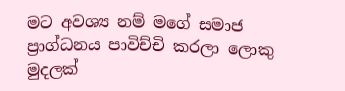මට අවශ්‍ය නම් මගේ සමාජ ප්‍රාග්ධනය පාවිච්චි කරලා ලොකු මුදලක්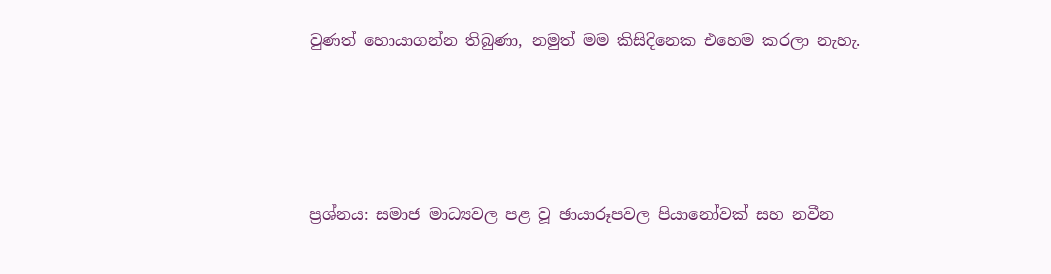වුණත් හොයාගන්න තිබුණා, නමුත් මම කිසිදිනෙක එහෙම කරලා නැහැ.




ප්‍රශ්නය: සමාජ මාධ්‍යවල පළ වූ ඡායාරූපවල පියානෝවක් සහ නවීන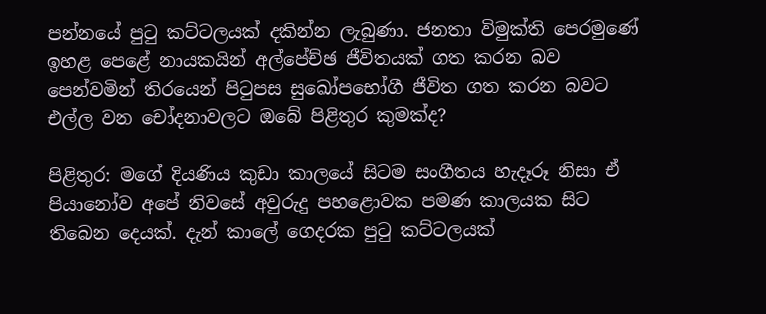පන්නයේ පුටු කට්ටලයක් දකින්න ලැබුණා. ජනතා විමුක්ති පෙරමුණේ ඉහළ පෙළේ නායකයින් අල්පේච්ඡ ජීවිතයක් ගත කරන බව පෙන්වමින් තිරයෙන් පිටුපස සුඛෝපභෝගී ජීවිත ගත කරන බවට එල්ල වන චෝදනාවලට ඔබේ පිළිතුර කුමක්ද?

පිළිතුර: මගේ දියණිය කුඩා කාලයේ සිටම සංගීතය හැදෑරූ නිසා ඒ පියානෝව අපේ නිවසේ අවුරුදු පහළොවක පමණ කාලයක සිට තිබෙන දෙයක්. දැන් කාලේ ගෙදරක පුටු කට්ටලයක්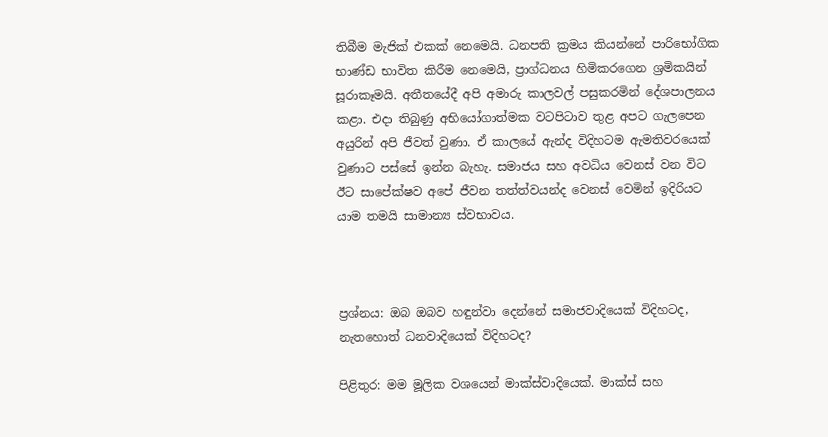තිබීම මැජික් එකක් නෙමෙයි. ධනපති ක්‍රමය කියන්නේ පාරිභෝගික භාණ්ඩ භාවිත කිරීම නෙමෙයි, ප්‍රාග්ධනය හිමිකරගෙන ශ්‍රමිකයින් සූරාකෑමයි. අතීතයේදී අපි අමාරු කාලවල් පසුකරමින් දේශපාලනය කළා. එදා තිබුණු අභියෝගාත්මක වටපිටාව තුළ අපට ගැලපෙන අයුරින් අපි ජීවත් වුණා. ඒ කාලයේ ඇන්ද විදිහටම ඇමතිවරයෙක් වුණාට පස්සේ ඉන්න බැහැ. සමාජය සහ අවධිය වෙනස් වන විට ඊට සාපේක්ෂව අපේ ජීවන තත්ත්වයන්ද වෙනස් වෙමින් ඉදිරියට යාම තමයි සාමාන්‍ය ස්වභාවය.



ප්‍රශ්නය: ඔබ ඔබව හඳුන්වා දෙන්නේ සමාජවාදියෙක් විදිහටද, නැතහොත් ධනවාදියෙක් විදිහටද?

පිළිතුර: මම මූලික වශයෙන් මාක්ස්වාදියෙක්. මාක්ස් සහ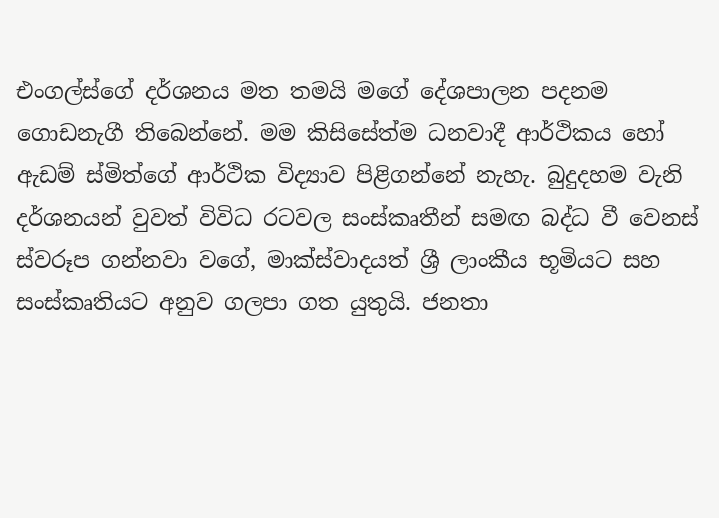එංගල්ස්ගේ දර්ශනය මත තමයි මගේ දේශපාලන පදනම ගොඩනැගී තිබෙන්නේ. මම කිසිසේත්ම ධනවාදී ආර්ථිකය හෝ ඇඩම් ස්මිත්ගේ ආර්ථික විද්‍යාව පිළිගන්නේ නැහැ. බුදුදහම වැනි දර්ශනයන් වුවත් විවිධ රටවල සංස්කෘතීන් සමඟ බද්ධ වී වෙනස් ස්වරූප ගන්නවා වගේ, මාක්ස්වාදයත් ශ්‍රී ලාංකීය භූමියට සහ සංස්කෘතියට අනුව ගලපා ගත යුතුයි. ජනතා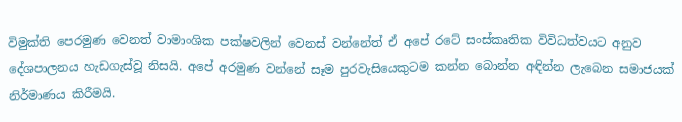විමුක්ති පෙරමුණ වෙනත් වාමාංශික පක්ෂවලින් වෙනස් වන්නේත් ඒ අපේ රටේ සංස්කෘතික විවිධත්වයට අනුව දේශපාලනය හැඩගැස්වූ නිසයි. අපේ අරමුණ වන්නේ සෑම පුරවැසියෙකුටම කන්න බොන්න අඳින්න ලැබෙන සමාජයක් නිර්මාණය කිරීමයි.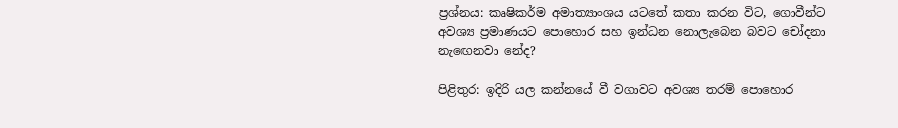ප්‍රශ්නය: කෘෂිකර්ම අමාත්‍යාංශය යටතේ කතා කරන විට, ගොවීන්ට අවශ්‍ය ප්‍රමාණයට පොහොර සහ ඉන්ධන නොලැබෙන බවට චෝදනා නැඟෙනවා නේද?

පිළිතුර: ඉදිරි යල කන්නයේ වී වගාවට අවශ්‍ය තරම් පොහොර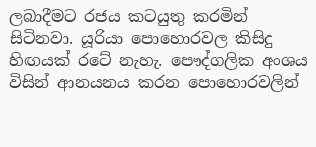ලබාදීමට රජය කටයුතු කරමින් සිටිනවා. යූරියා පොහොරවල කිසිදු හිඟයක් රටේ නැහැ. පෞද්ගලික අංශය විසින් ආනයනය කරන පොහොරවලින්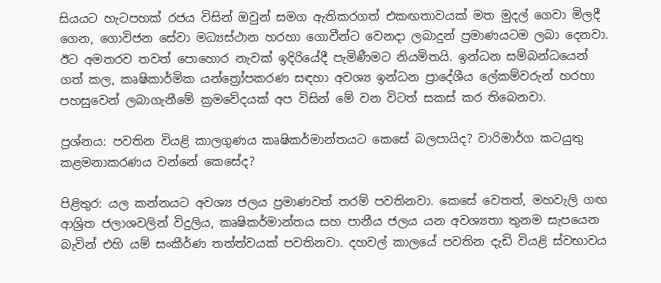සියයට හැටපහක් රජය විසින් ඔවුන් සමග ඇතිකරගත් එකඟතාවයක් මත මුදල් ගෙවා මිලදී ගෙන, ගොවිජන සේවා මධ්‍යස්ථාන හරහා ගොවීන්ට වෙනදා ලබාදුන් ප්‍රමාණයටම ලබා දෙනවා. ඊට අමතරව තවත් පොහොර නැවක් ඉදිරියේදී පැමිණීමට නියමිතයි. ඉන්ධන සම්බන්ධයෙන් ගත් කල, කෘෂිකාර්මික යන්ත්‍රෝපකරණ සඳහා අවශ්‍ය ඉන්ධන ප්‍රාදේශීය ලේකම්වරුන් හරහා පහසුවෙන් ලබාගැනීමේ ක්‍රමවේදයක් අප විසින් මේ වන විටත් සකස් කර තිබෙනවා.

ප්‍රශ්නය: පවතින වියළි කාලගුණය කෘෂිකර්මාන්තයට කෙසේ බලපායිද? වාරිමාර්ග කටයුතු කළමනාකරණය වන්නේ කෙසේද?

පිළිතුර: යල කන්නයට අවශ්‍ය ජලය ප්‍රමාණවත් තරම් පවතිනවා. කෙසේ වෙතත්, මහවැලි ගඟ ආශ්‍රිත ජලාශවලින් විදුලිය, කෘෂිකර්මාන්තය සහ පානීය ජලය යන අවශ්‍යතා තුනම සැපයෙන බැවින් එහි යම් සංකීර්ණ තත්ත්වයක් පවතිනවා. දහවල් කාලයේ පවතින දැඩි වියළි ස්වභාවය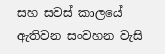සහ සවස් කාලයේ ඇතිවන සංවහන වැසි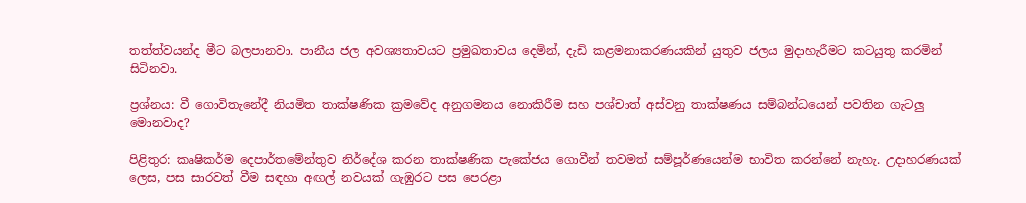තත්ත්වයන්ද මීට බලපානවා. පානීය ජල අවශ්‍යතාවයට ප්‍රමුඛතාවය දෙමින්, දැඩි කළමනාකරණයකින් යුතුව ජලය මුදාහැරීමට කටයුතු කරමින් සිටිනවා.

ප්‍රශ්නය: වී ගොවිතැනේදී නියමිත තාක්ෂණික ක්‍රමවේද අනුගමනය නොකිරීම සහ පශ්චාත් අස්වනු තාක්ෂණය සම්බන්ධයෙන් පවතින ගැටලු මොනවාද?

පිළිතුර: කෘෂිකර්ම දෙපාර්තමේන්තුව නිර්දේශ කරන තාක්ෂණික පැකේජය ගොවීන් තවමත් සම්පූර්ණයෙන්ම භාවිත කරන්නේ නැහැ. උදාහරණයක් ලෙස, පස සාරවත් වීම සඳහා අඟල් නවයක් ගැඹුරට පස පෙරළා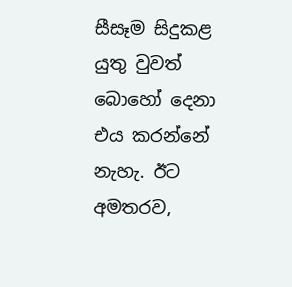සීසෑම සිදුකළ යුතු වුවත් බොහෝ දෙනා එය කරන්නේ නැහැ. ඊට අමතරව,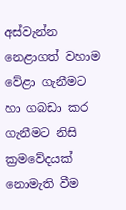අස්වැන්න නෙළාගත් වහාම වේළා ගැනීමට හා ගබඩා කර ගැනීමට නිසි ක්‍රමවේදයක් නොමැති වීම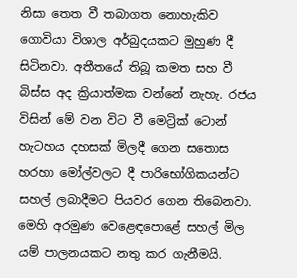නිසා තෙත වී තබාගත නොහැකිව ගොවියා විශාල අර්බුදයකට මුහුණ දී සිටිනවා. අතීතයේ තිබූ කමත සහ වී බිස්ස අද ක්‍රියාත්මක වන්නේ නැහැ. රජය විසින් මේ වන විට වී මෙට්‍රික් ටොන් හැටහය දහසක් මිලදී ගෙන සතොස හරහා මෝල්වලට දී පාරිභෝගිකයන්ට සහල් ලබාදීමට පියවර ගෙන තිබෙනවා. මෙහි අරමුණ වෙළෙඳපොළේ සහල් මිල යම් පාලනයකට නතු කර ගැනීමයි.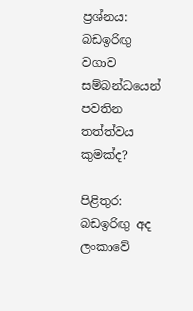ප්‍රශ්නය: බඩඉරිඟු වගාව සම්බන්ධයෙන් පවතින තත්ත්වය කුමක්ද?

පිළිතුර: බඩඉරිඟු අද ලංකාවේ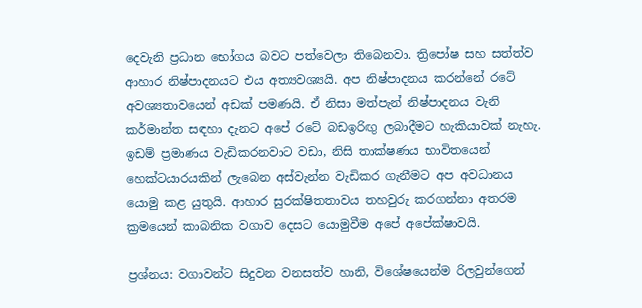දෙවැනි ප්‍රධාන භෝගය බවට පත්වෙලා තිබෙනවා. ත්‍රිපෝෂ සහ සත්ත්ව ආහාර නිෂ්පාදනයට එය අත්‍යවශ්‍යයි. අප නිෂ්පාදනය කරන්නේ රටේ අවශ්‍යතාවයෙන් අඩක් පමණයි. ඒ නිසා මත්පැන් නිෂ්පාදනය වැනි කර්මාන්ත සඳහා දැනට අපේ රටේ බඩඉරිඟු ලබාදීමට හැකියාවක් නැහැ. ඉඩම් ප්‍රමාණය වැඩිකරනවාට වඩා, නිසි තාක්ෂණය භාවිතයෙන් හෙක්ටයාරයකින් ලැබෙන අස්වැන්න වැඩිකර ගැනීමට අප අවධානය යොමු කළ යුතුයි. ආහාර සුරක්ෂිතතාවය තහවුරු කරගන්නා අතරම ක්‍රමයෙන් කාබනික වගාව දෙසට යොමුවීම අපේ අපේක්ෂාවයි.

ප්‍රශ්නය: වගාවන්ට සිදුවන වනසත්ව හානි, විශේෂයෙන්ම රිලවුන්ගෙන්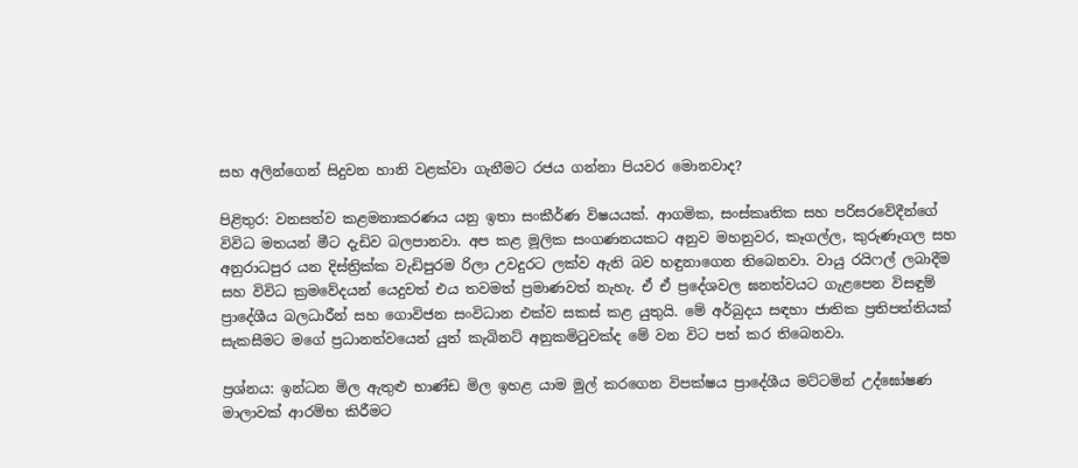සහ අලින්ගෙන් සිදුවන හානි වළක්වා ගැනීමට රජය ගන්නා පියවර මොනවාද?

පිළිතුර: වනසත්ව කළමනාකරණය යනු ඉතා සංකීර්ණ විෂයයක්. ආගමික, සංස්කෘතික සහ පරිසරවේදීන්ගේ විවිධ මතයන් මීට දැඩිව බලපානවා. අප කළ මූලික සංගණනයකට අනුව මහනුවර, කෑගල්ල, කුරුණෑගල සහ අනුරාධපුර යන දිස්ත්‍රික්ක වැඩිපුරම රිලා උවදුරට ලක්ව ඇති බව හඳුනාගෙන තිබෙනවා. වායු රයිෆල් ලබාදීම සහ විවිධ ක්‍රමවේදයන් යෙදුවත් එය තවමත් ප්‍රමාණවත් නැහැ. ඒ ඒ ප්‍රදේශවල ඝනත්වයට ගැළපෙන විසඳුම් ප්‍රාදේශීය බලධාරීන් සහ ගොවිජන සංවිධාන එක්ව සකස් කළ යුතුයි. මේ අර්බුදය සඳහා ජාතික ප්‍රතිපත්තියක් සැකසීමට මගේ ප්‍රධානත්වයෙන් යුත් කැබිනට් අනුකමිටුවක්ද මේ වන විට පත් කර තිබෙනවා.

ප්‍රශ්නය: ඉන්ධන මිල ඇතුළු භාණ්ඩ මිල ඉහළ යාම මුල් කරගෙන විපක්ෂය ප්‍රාදේශීය මට්ටමින් උද්ඝෝෂණ මාලාවක් ආරම්භ කිරීමට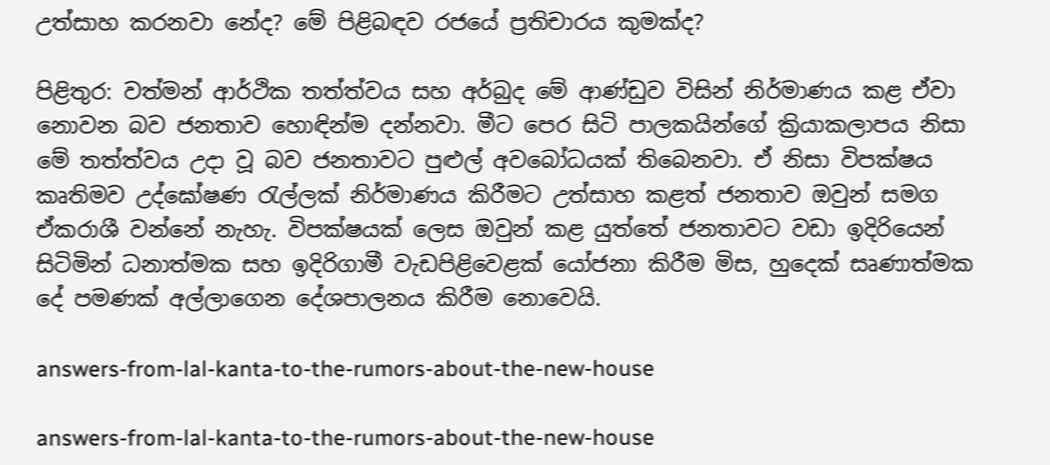උත්සාහ කරනවා නේද? මේ පිළිබඳව රජයේ ප්‍රතිචාරය කුමක්ද?

පිළිතුර: වත්මන් ආර්ථික තත්ත්වය සහ අර්බුද මේ ආණ්ඩුව විසින් නිර්මාණය කළ ඒවා නොවන බව ජනතාව හොඳින්ම දන්නවා. මීට පෙර සිටි පාලකයින්ගේ ක්‍රියාකලාපය නිසා මේ තත්ත්වය උදා වූ බව ජනතාවට පුළුල් අවබෝධයක් තිබෙනවා. ඒ නිසා විපක්ෂය කෘතිමව උද්ඝෝෂණ රැල්ලක් නිර්මාණය කිරීමට උත්සාහ කළත් ජනතාව ඔවුන් සමග ඒකරාශී වන්නේ නැහැ. විපක්ෂයක් ලෙස ඔවුන් කළ යුත්තේ ජනතාවට වඩා ඉදිරියෙන් සිටිමින් ධනාත්මක සහ ඉදිරිගාමී වැඩපිළිවෙළක් යෝජනා කිරීම මිස, හුදෙක් සෘණාත්මක දේ පමණක් අල්ලාගෙන දේශපාලනය කිරීම නොවෙයි.

answers-from-lal-kanta-to-the-rumors-about-the-new-house

answers-from-lal-kanta-to-the-rumors-about-the-new-house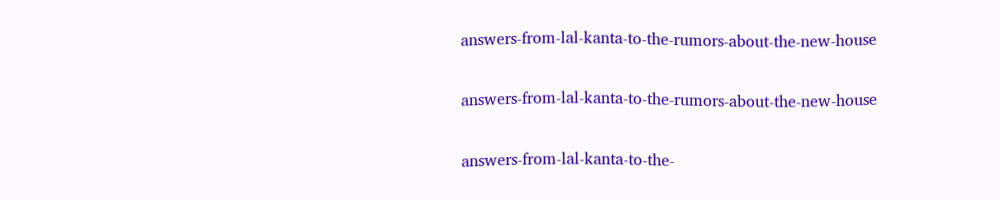answers-from-lal-kanta-to-the-rumors-about-the-new-house

answers-from-lal-kanta-to-the-rumors-about-the-new-house

answers-from-lal-kanta-to-the-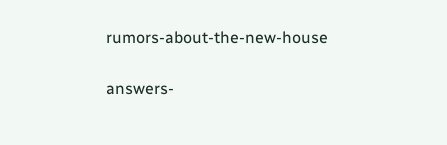rumors-about-the-new-house

answers-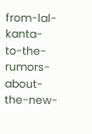from-lal-kanta-to-the-rumors-about-the-new-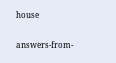house

answers-from-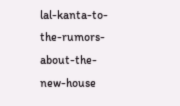lal-kanta-to-the-rumors-about-the-new-house